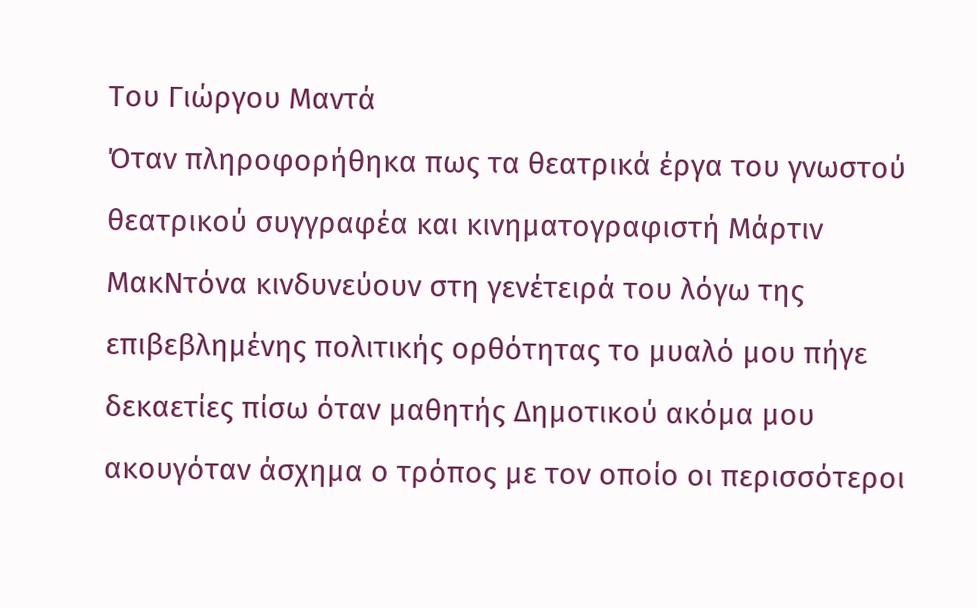Του Γιώργου Μαντά
Όταν πληροφορήθηκα πως τα θεατρικά έργα του γνωστού θεατρικού συγγραφέα και κινηματογραφιστή Μάρτιν ΜακΝτόνα κινδυνεύουν στη γενέτειρά του λόγω της επιβεβλημένης πολιτικής ορθότητας το μυαλό μου πήγε δεκαετίες πίσω όταν μαθητής Δημοτικού ακόμα μου ακουγόταν άσχημα ο τρόπος με τον οποίο οι περισσότεροι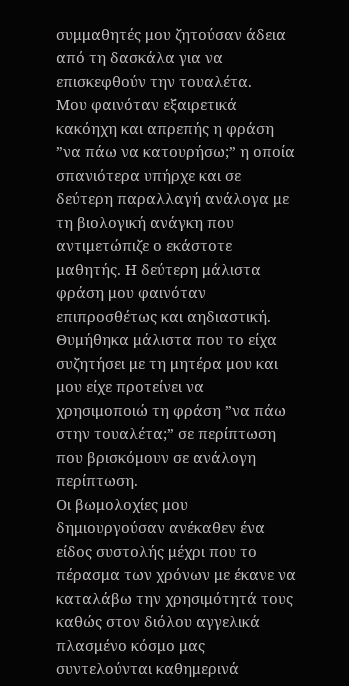συμμαθητές μου ζητούσαν άδεια από τη δασκάλα για να επισκεφθούν την τουαλέτα.
Μου φαινόταν εξαιρετικά κακόηχη και απρεπής η φράση ”να πάω να κατουρήσω;” η οποία σπανιότερα υπήρχε και σε δεύτερη παραλλαγή ανάλογα με τη βιολογική ανάγκη που αντιμετώπιζε ο εκάστοτε μαθητής. Η δεύτερη μάλιστα φράση μου φαινόταν επιπροσθέτως και αηδιαστική.
Θυμήθηκα μάλιστα που το είχα συζητήσει με τη μητέρα μου και μου είχε προτείνει να χρησιμοποιώ τη φράση ”να πάω στην τουαλέτα;” σε περίπτωση που βρισκόμουν σε ανάλογη περίπτωση.
Οι βωμολοχίες μου δημιουργούσαν ανέκαθεν ένα είδος συστολής μέχρι που το πέρασμα των χρόνων με έκανε να καταλάβω την χρησιμότητά τους καθώς στον διόλου αγγελικά πλασμένο κόσμο μας συντελούνται καθημερινά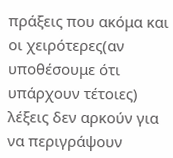πράξεις που ακόμα και οι χειρότερες(αν υποθέσουμε ότι υπάρχουν τέτοιες) λέξεις δεν αρκούν για να περιγράψουν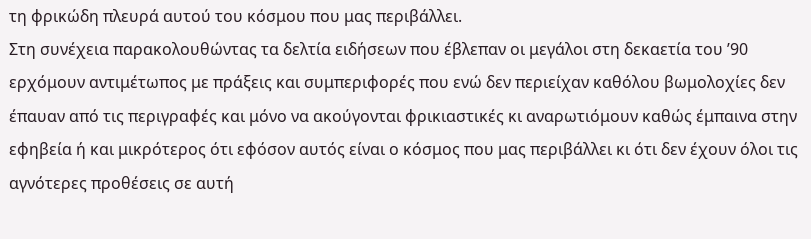τη φρικώδη πλευρά αυτού του κόσμου που μας περιβάλλει.
Στη συνέχεια παρακολουθώντας τα δελτία ειδήσεων που έβλεπαν οι μεγάλοι στη δεκαετία του ’90 ερχόμουν αντιμέτωπος με πράξεις και συμπεριφορές που ενώ δεν περιείχαν καθόλου βωμολοχίες δεν έπαυαν από τις περιγραφές και μόνο να ακούγονται φρικιαστικές κι αναρωτιόμουν καθώς έμπαινα στην εφηβεία ή και μικρότερος ότι εφόσον αυτός είναι ο κόσμος που μας περιβάλλει κι ότι δεν έχουν όλοι τις αγνότερες προθέσεις σε αυτή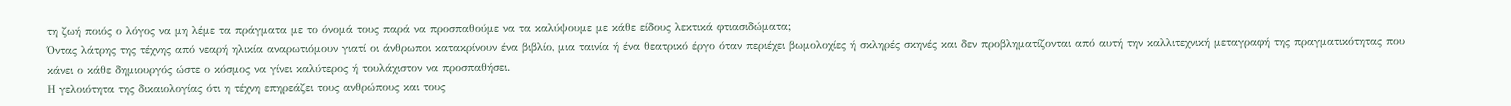τη ζωή ποιός ο λόγος να μη λέμε τα πράγματα με το όνομά τους παρά να προσπαθούμε να τα καλύψουμε με κάθε είδους λεκτικά φτιασιδώματα;
Όντας λάτρης της τέχνης από νεαρή ηλικία αναρωτιόμουν γιατί οι άνθρωποι κατακρίνουν ένα βιβλίο, μια ταινία ή ένα θεατρικό έργο όταν περιέχει βωμολοχίες ή σκληρές σκηνές και δεν προβληματίζονται από αυτή την καλλιτεχνική μεταγραφή της πραγματικότητας που κάνει ο κάθε δημιουργός ώστε ο κόσμος να γίνει καλύτερος ή τουλάχιστον να προσπαθήσει.
Η γελοιότητα της δικαιολογίας ότι η τέχνη επηρεάζει τους ανθρώπους και τους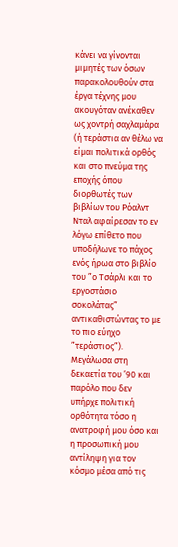κάνει να γίνονται μιμητές των όσων παρακολουθούν στα έργα τέχνης μου ακουγόταν ανέκαθεν ως χοντρή σαχλαμάρα (ή τεράστια αν θέλω να είμαι πολιτικά ορθός και στο πνεύμα της εποχής όπου διορθωτές των βιβλίων του Ρόαλντ Νταλ αφαίρεσαν το εν λόγω επίθετο που υποδήλωνε το πάχος ενός ήρωα στο βιβλίο του ”ο Τσάρλι και το εργοστάσιο σοκολάτας” αντικαθιστώντας το με το πιο εύηχο ”τεράστιος”).
Μεγάλωσα στη δεκαετία του ’90 και παρόλο που δεν υπήρχε πολιτική ορθότητα τόσο η ανατροφή μου όσο και η προσωπική μου αντίληψη για τον κόσμο μέσα από τις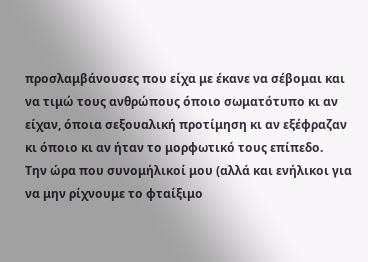προσλαμβάνουσες που είχα με έκανε να σέβομαι και να τιμώ τους ανθρώπους όποιο σωματότυπο κι αν είχαν, όποια σεξουαλική προτίμηση κι αν εξέφραζαν κι όποιο κι αν ήταν το μορφωτικό τους επίπεδο.
Την ώρα που συνομήλικοί μου (αλλά και ενήλικοι για να μην ρίχνουμε το φταίξιμο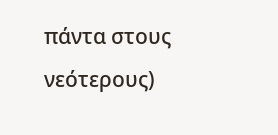πάντα στους νεότερους)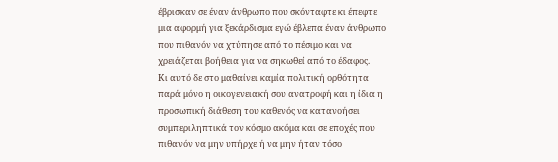έβρισκαν σε έναν άνθρωπο που σκόνταφτε κι έπεφτε μια αφορμή για ξεκάρδισμα εγώ έβλεπα έναν άνθρωπο που πιθανόν να χτύπησε από το πέσιμο και να χρειάζεται βοήθεια για να σηκωθεί από το έδαφος.
Κι αυτό δε στο μαθαίνει καμία πολιτική ορθότητα παρά μόνο η οικογενειακή σου ανατροφή και η ίδια η προσωπική διάθεση του καθενός να κατανοήσει συμπεριληπτικά τον κόσμο ακόμα και σε εποχές που πιθανόν να μην υπήρχε ή να μην ήταν τόσο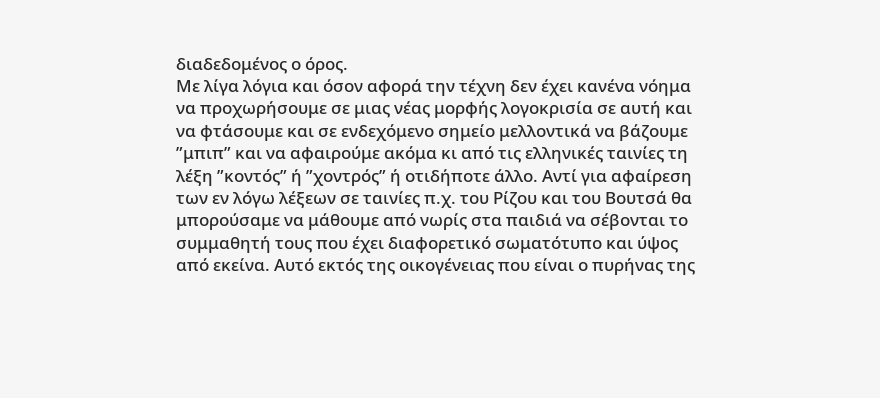διαδεδομένος ο όρος.
Με λίγα λόγια και όσον αφορά την τέχνη δεν έχει κανένα νόημα να προχωρήσουμε σε μιας νέας μορφής λογοκρισία σε αυτή και να φτάσουμε και σε ενδεχόμενο σημείο μελλοντικά να βάζουμε ”μπιπ” και να αφαιρούμε ακόμα κι από τις ελληνικές ταινίες τη λέξη ”κοντός” ή ”χοντρός” ή οτιδήποτε άλλο. Αντί για αφαίρεση των εν λόγω λέξεων σε ταινίες π.χ. του Ρίζου και του Βουτσά θα μπορούσαμε να μάθουμε από νωρίς στα παιδιά να σέβονται το συμμαθητή τους που έχει διαφορετικό σωματότυπο και ύψος από εκείνα. Αυτό εκτός της οικογένειας που είναι ο πυρήνας της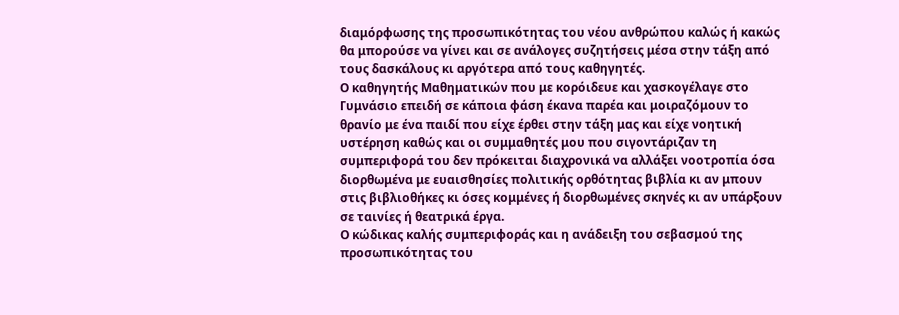διαμόρφωσης της προσωπικότητας του νέου ανθρώπου καλώς ή κακώς θα μπορούσε να γίνει και σε ανάλογες συζητήσεις μέσα στην τάξη από τους δασκάλους κι αργότερα από τους καθηγητές.
Ο καθηγητής Μαθηματικών που με κορόιδευε και χασκογέλαγε στο Γυμνάσιο επειδή σε κάποια φάση έκανα παρέα και μοιραζόμουν το θρανίο με ένα παιδί που είχε έρθει στην τάξη μας και είχε νοητική υστέρηση καθώς και οι συμμαθητές μου που σιγοντάριζαν τη συμπεριφορά του δεν πρόκειται διαχρονικά να αλλάξει νοοτροπία όσα διορθωμένα με ευαισθησίες πολιτικής ορθότητας βιβλία κι αν μπουν στις βιβλιοθήκες κι όσες κομμένες ή διορθωμένες σκηνές κι αν υπάρξουν σε ταινίες ή θεατρικά έργα.
Ο κώδικας καλής συμπεριφοράς και η ανάδειξη του σεβασμού της προσωπικότητας του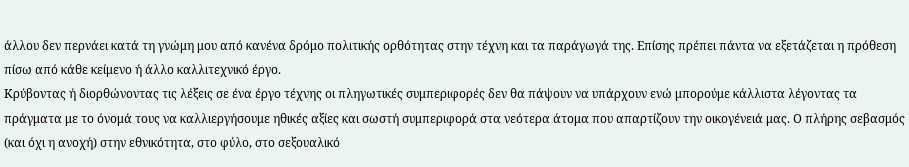άλλου δεν περνάει κατά τη γνώμη μου από κανένα δρόμο πολιτικής ορθότητας στην τέχνη και τα παράγωγά της. Επίσης πρέπει πάντα να εξετάζεται η πρόθεση πίσω από κάθε κείμενο ή άλλο καλλιτεχνικό έργο.
Κρύβοντας ή διορθώνοντας τις λέξεις σε ένα έργο τέχνης οι πληγωτικές συμπεριφορές δεν θα πάψουν να υπάρχουν ενώ μπορούμε κάλλιστα λέγοντας τα πράγματα με το όνομά τους να καλλιεργήσουμε ηθικές αξίες και σωστή συμπεριφορά στα νεότερα άτομα που απαρτίζουν την οικογένειά μας. Ο πλήρης σεβασμός (και όχι η ανοχή) στην εθνικότητα, στο φύλο, στο σεξουαλικό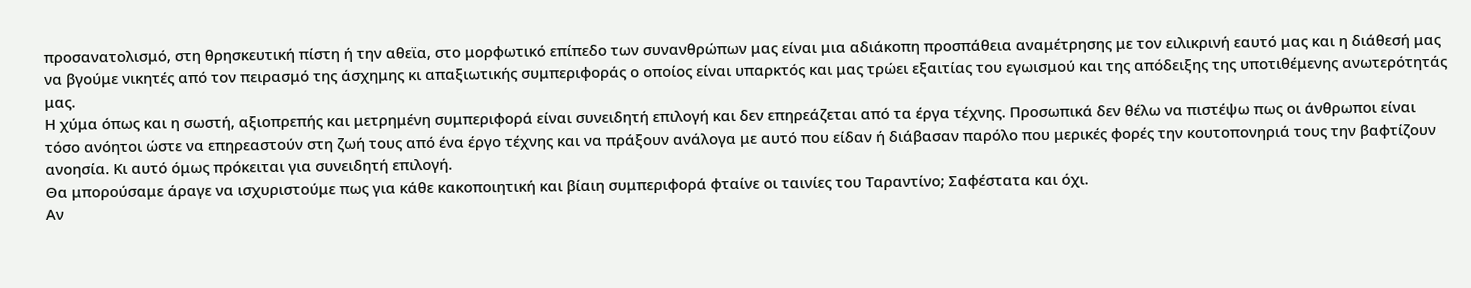προσανατολισμό, στη θρησκευτική πίστη ή την αθεϊα, στο μορφωτικό επίπεδο των συνανθρώπων μας είναι μια αδιάκοπη προσπάθεια αναμέτρησης με τον ειλικρινή εαυτό μας και η διάθεσή μας να βγούμε νικητές από τον πειρασμό της άσχημης κι απαξιωτικής συμπεριφοράς ο οποίος είναι υπαρκτός και μας τρώει εξαιτίας του εγωισμού και της απόδειξης της υποτιθέμενης ανωτερότητάς μας.
Η χύμα όπως και η σωστή, αξιοπρεπής και μετρημένη συμπεριφορά είναι συνειδητή επιλογή και δεν επηρεάζεται από τα έργα τέχνης. Προσωπικά δεν θέλω να πιστέψω πως οι άνθρωποι είναι τόσο ανόητοι ώστε να επηρεαστούν στη ζωή τους από ένα έργο τέχνης και να πράξουν ανάλογα με αυτό που είδαν ή διάβασαν παρόλο που μερικές φορές την κουτοπονηριά τους την βαφτίζουν ανοησία. Κι αυτό όμως πρόκειται για συνειδητή επιλογή.
Θα μπορούσαμε άραγε να ισχυριστούμε πως για κάθε κακοποιητική και βίαιη συμπεριφορά φταίνε οι ταινίες του Ταραντίνο; Σαφέστατα και όχι.
Αν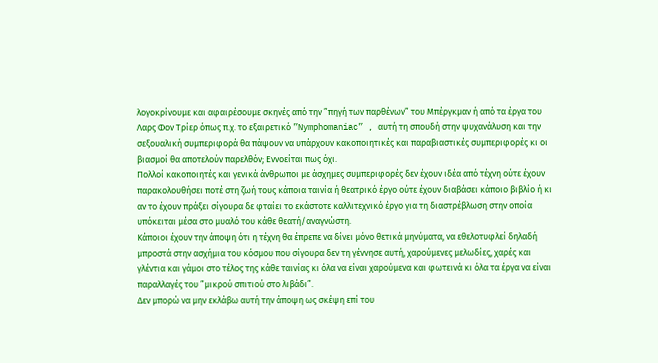λογοκρίνουμε και αφαιρέσουμε σκηνές από την ”πηγή των παρθένων” του Μπέργκμαν ή από τα έργα του Λαρς Φον Τρίερ όπως π.χ. το εξαιρετικό ”Nymphomaniac” , αυτή τη σπουδή στην ψυχανάλυση και την σεξουαλική συμπεριφορά θα πάψουν να υπάρχουν κακοποιητικές και παραβιαστικές συμπεριφορές κι οι βιασμοί θα αποτελούν παρελθόν; Εννοείται πως όχι.
Πολλοί κακοποιητές και γενικά άνθρωποι με άσχημες συμπεριφορές δεν έχουν ιδέα από τέχνη ούτε έχουν παρακολουθήσει ποτέ στη ζωή τους κάποια ταινία ή θεατρικό έργο ούτε έχουν διαβάσει κάποιο βιβλίο ή κι αν το έχουν πράξει σίγουρα δε φταίει το εκάστοτε καλλιτεχνικό έργο για τη διαστρέβλωση στην οποία υπόκειται μέσα στο μυαλό του κάθε θεατή/αναγνώστη.
Κάποιοι έχουν την άποψη ότι η τέχνη θα έπρεπε να δίνει μόνο θετικά μηνύματα, να εθελοτυφλεί δηλαδή μπροστά στην ασχήμια του κόσμου που σίγουρα δεν τη γέννησε αυτή, χαρούμενες μελωδίες, χαρές και γλέντια και γάμοι στο τέλος της κάθε ταινίας κι όλα να είναι χαρούμενα και φωτεινά κι όλα τα έργα να είναι παραλλαγές του ”μικρού σπιτιού στο λιβάδι”.
Δεν μπορώ να μην εκλάβω αυτή την άποψη ως σκέψη επί του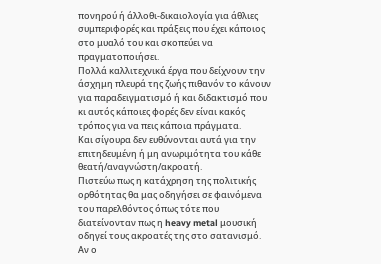πονηρού ή άλλοθι-δικαιολογία για άθλιες συμπεριφορές και πράξεις που έχει κάποιος στο μυαλό του και σκοπεύει να πραγματοποιήσει.
Πολλά καλλιτεχνικά έργα που δείχνουν την άσχημη πλευρά της ζωής πιθανόν το κάνουν για παραδειγματισμό ή και διδακτισμό που κι αυτός κάποιες φορές δεν είναι κακός τρόπος για να πεις κάποια πράγματα.
Και σίγουρα δεν ευθύνονται αυτά για την επιτηδευμένη ή μη ανωριμότητα του κάθε θεατή/αναγνώστη/ακροατή.
Πιστεύω πως η κατάχρηση της πολιτικής ορθότητας θα μας οδηγήσει σε φαινόμενα του παρελθόντος όπως τότε που διατείνονταν πως η heavy metal μουσική οδηγεί τους ακροατές της στο σατανισμό.
Αν ο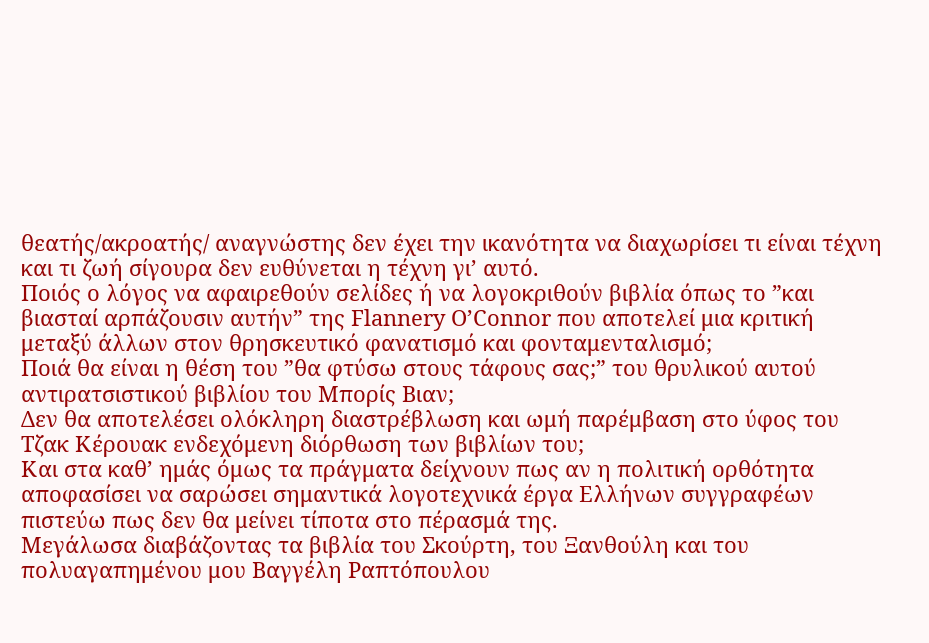θεατής/ακροατής/ αναγνώστης δεν έχει την ικανότητα να διαχωρίσει τι είναι τέχνη και τι ζωή σίγουρα δεν ευθύνεται η τέχνη γι’ αυτό.
Ποιός ο λόγος να αφαιρεθούν σελίδες ή να λογοκριθούν βιβλία όπως το ”και βιασταί αρπάζουσιν αυτήν” της Flannery O’Connor που αποτελεί μια κριτική μεταξύ άλλων στον θρησκευτικό φανατισμό και φονταμενταλισμό;
Ποιά θα είναι η θέση του ”θα φτύσω στους τάφους σας;” του θρυλικού αυτού αντιρατσιστικού βιβλίου του Μπορίς Βιαν;
Δεν θα αποτελέσει ολόκληρη διαστρέβλωση και ωμή παρέμβαση στο ύφος του Τζακ Κέρουακ ενδεχόμενη διόρθωση των βιβλίων του;
Και στα καθ’ ημάς όμως τα πράγματα δείχνουν πως αν η πολιτική ορθότητα αποφασίσει να σαρώσει σημαντικά λογοτεχνικά έργα Ελλήνων συγγραφέων πιστεύω πως δεν θα μείνει τίποτα στο πέρασμά της.
Μεγάλωσα διαβάζοντας τα βιβλία του Σκούρτη, του Ξανθούλη και του πολυαγαπημένου μου Βαγγέλη Ραπτόπουλου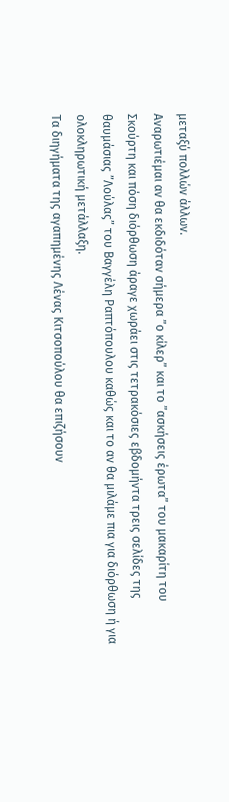μεταξύ πολλών άλλων.
Αναρωτιέμαι αν θα εκδιδόταν σήμερα ”ο κίλερ” και το ”ασκήσεις έρωτα” του μακαρίτη του Σκούρτη και πόση διόρθωση άραγε χωράει στις τετρακόσιες εβδομήντα τρεις σελίδες της θαυμάσιας ”Λούλας” του Βαγγέλη Ραπτόπουλου καθώς και το αν θα μιλάμε πια για διόρθωση ή για ολοκληρωτική μετάλλαξη.
Τα διηγήματα της αγαπημένης Λένας Κιτσοπούλου θα επιζήσουν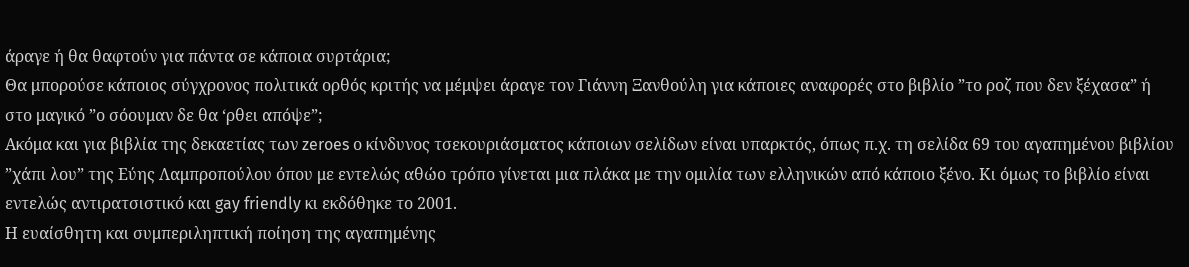άραγε ή θα θαφτούν για πάντα σε κάποια συρτάρια;
Θα μπορούσε κάποιος σύγχρονος πολιτικά ορθός κριτής να μέμψει άραγε τον Γιάννη Ξανθούλη για κάποιες αναφορές στο βιβλίο ”το ροζ που δεν ξέχασα” ή στο μαγικό ”ο σόουμαν δε θα ‘ρθει απόψε”;
Ακόμα και για βιβλία της δεκαετίας των zeroes ο κίνδυνος τσεκουριάσματος κάποιων σελίδων είναι υπαρκτός, όπως π.χ. τη σελίδα 69 του αγαπημένου βιβλίου ”χάπι λου” της Εύης Λαμπροπούλου όπου με εντελώς αθώο τρόπο γίνεται μια πλάκα με την ομιλία των ελληνικών από κάποιο ξένο. Κι όμως το βιβλίο είναι εντελώς αντιρατσιστικό και gay friendly κι εκδόθηκε το 2001.
Η ευαίσθητη και συμπεριληπτική ποίηση της αγαπημένης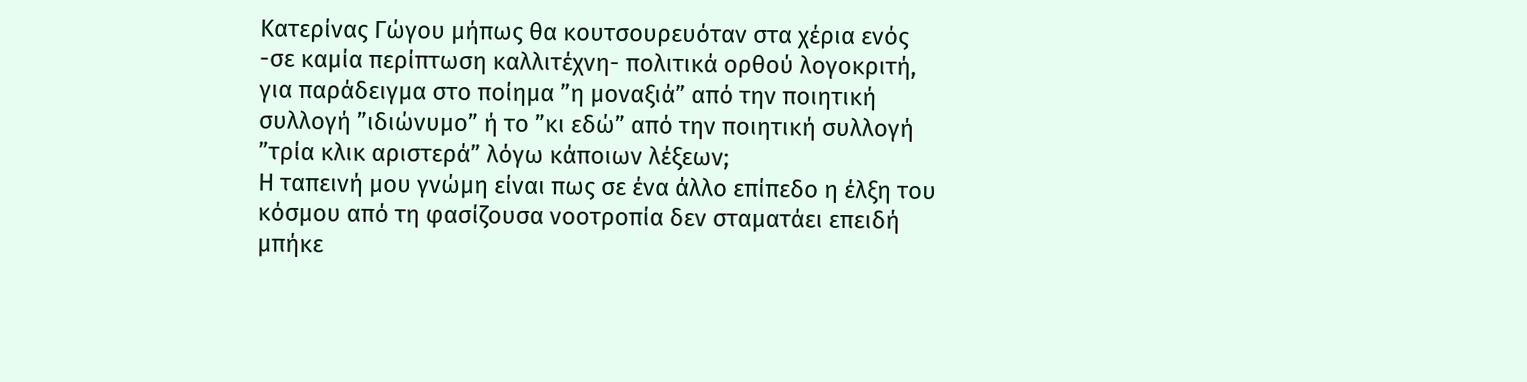Κατερίνας Γώγου μήπως θα κουτσουρευόταν στα χέρια ενός -σε καμία περίπτωση καλλιτέχνη- πολιτικά ορθού λογοκριτή, για παράδειγμα στο ποίημα ”η μοναξιά” από την ποιητική συλλογή ”ιδιώνυμο” ή το ”κι εδώ” από την ποιητική συλλογή ”τρία κλικ αριστερά” λόγω κάποιων λέξεων;
Η ταπεινή μου γνώμη είναι πως σε ένα άλλο επίπεδο η έλξη του κόσμου από τη φασίζουσα νοοτροπία δεν σταματάει επειδή μπήκε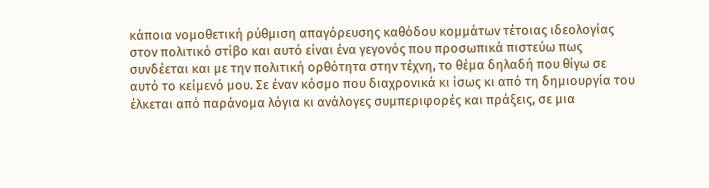κάποια νομοθετική ρύθμιση απαγόρευσης καθόδου κομμάτων τέτοιας ιδεολογίας στον πολιτικό στίβο και αυτό είναι ένα γεγονός που προσωπικά πιστεύω πως συνδέεται και με την πολιτική ορθότητα στην τέχνη, το θέμα δηλαδή που θίγω σε αυτό το κείμενό μου. Σε έναν κόσμο που διαχρονικά κι ίσως κι από τη δημιουργία του έλκεται από παράνομα λόγια κι ανάλογες συμπεριφορές και πράξεις, σε μια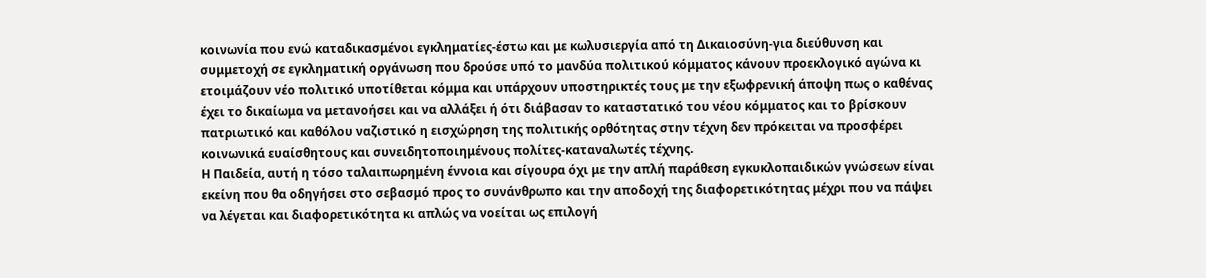κοινωνία που ενώ καταδικασμένοι εγκληματίες-έστω και με κωλυσιεργία από τη Δικαιοσύνη-για διεύθυνση και συμμετοχή σε εγκληματική οργάνωση που δρούσε υπό το μανδύα πολιτικού κόμματος κάνουν προεκλογικό αγώνα κι ετοιμάζουν νέο πολιτικό υποτίθεται κόμμα και υπάρχουν υποστηρικτές τους με την εξωφρενική άποψη πως ο καθένας έχει το δικαίωμα να μετανοήσει και να αλλάξει ή ότι διάβασαν το καταστατικό του νέου κόμματος και το βρίσκουν πατριωτικό και καθόλου ναζιστικό η εισχώρηση της πολιτικής ορθότητας στην τέχνη δεν πρόκειται να προσφέρει κοινωνικά ευαίσθητους και συνειδητοποιημένους πολίτες-καταναλωτές τέχνης.
Η Παιδεία, αυτή η τόσο ταλαιπωρημένη έννοια και σίγουρα όχι με την απλή παράθεση εγκυκλοπαιδικών γνώσεων είναι εκείνη που θα οδηγήσει στο σεβασμό προς το συνάνθρωπο και την αποδοχή της διαφορετικότητας μέχρι που να πάψει να λέγεται και διαφορετικότητα κι απλώς να νοείται ως επιλογή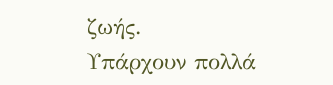ζωής.
Υπάρχουν πολλά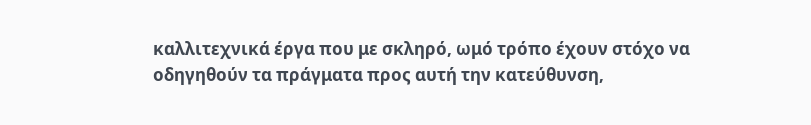καλλιτεχνικά έργα που με σκληρό, ωμό τρόπο έχουν στόχο να οδηγηθούν τα πράγματα προς αυτή την κατεύθυνση,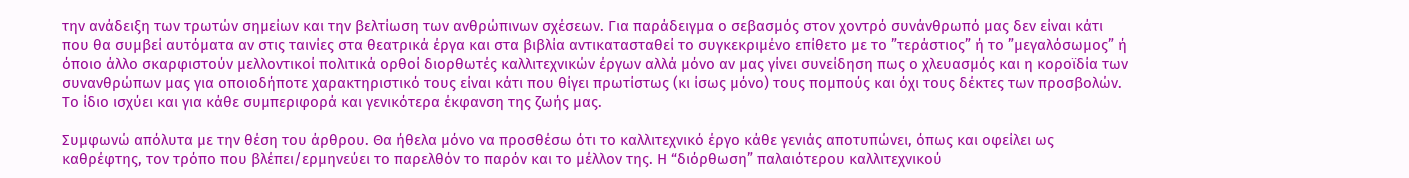την ανάδειξη των τρωτών σημείων και την βελτίωση των ανθρώπινων σχέσεων. Για παράδειγμα ο σεβασμός στον χοντρό συνάνθρωπό μας δεν είναι κάτι που θα συμβεί αυτόματα αν στις ταινίες στα θεατρικά έργα και στα βιβλία αντικατασταθεί το συγκεκριμένο επίθετο με το ”τεράστιος” ή το ”μεγαλόσωμος” ή όποιο άλλο σκαρφιστούν μελλοντικοί πολιτικά ορθοί διορθωτές καλλιτεχνικών έργων αλλά μόνο αν μας γίνει συνείδηση πως ο χλευασμός και η κοροϊδία των συνανθρώπων μας για οποιοδήποτε χαρακτηριστικό τους είναι κάτι που θίγει πρωτίστως (κι ίσως μόνο) τους πομπούς και όχι τους δέκτες των προσβολών. Το ίδιο ισχύει και για κάθε συμπεριφορά και γενικότερα έκφανση της ζωής μας.

Συμφωνώ απόλυτα με την θέση του άρθρου. Θα ήθελα μόνο να προσθέσω ότι το καλλιτεχνικό έργο κάθε γενιάς αποτυπώνει, όπως και οφείλει ως καθρέφτης, τον τρόπο που βλέπει/ερμηνεύει το παρελθόν το παρόν και το μέλλον της. Η “διόρθωση” παλαιότερου καλλιτεχνικού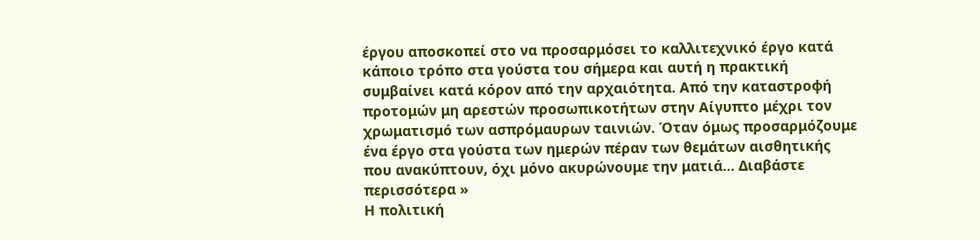έργου αποσκοπεί στο να προσαρμόσει το καλλιτεχνικό έργο κατά κάποιο τρόπο στα γούστα του σήμερα και αυτή η πρακτική συμβαίνει κατά κόρον από την αρχαιότητα. Από την καταστροφή προτομών μη αρεστών προσωπικοτήτων στην Αίγυπτο μέχρι τον χρωματισμό των ασπρόμαυρων ταινιών. Όταν όμως προσαρμόζουμε ένα έργο στα γούστα των ημερών πέραν των θεμάτων αισθητικής που ανακύπτουν, όχι μόνο ακυρώνουμε την ματιά… Διαβάστε περισσότερα »
Η πολιτική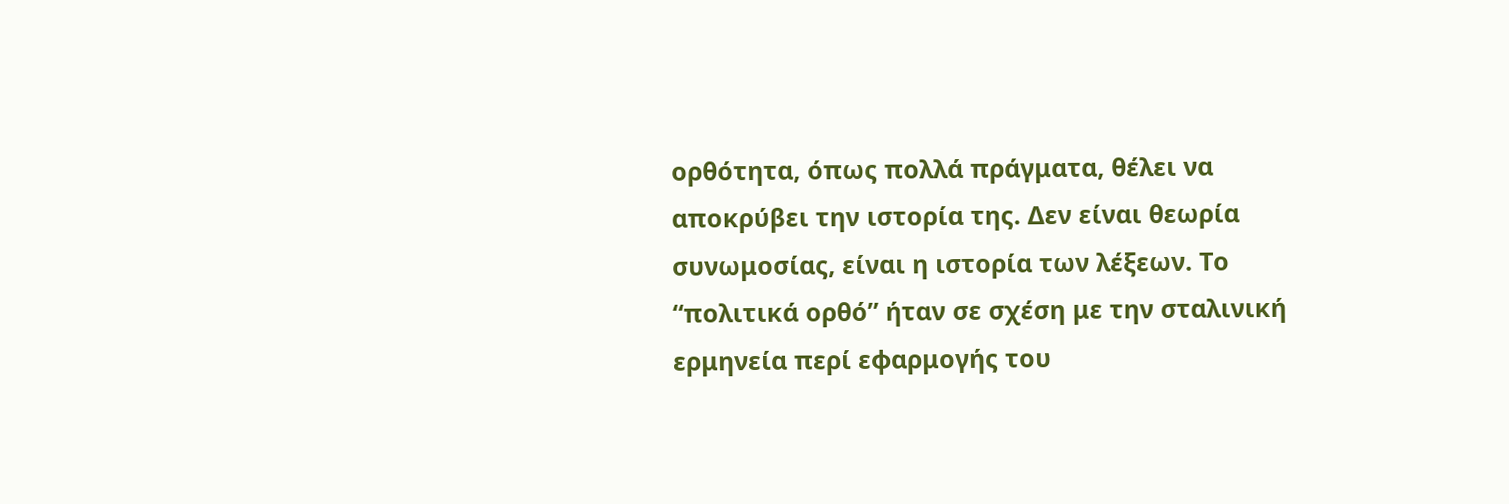ορθότητα, όπως πολλά πράγματα, θέλει να αποκρύβει την ιστορία της. Δεν είναι θεωρία συνωμοσίας, είναι η ιστορία των λέξεων. Το “πολιτικά ορθό” ήταν σε σχέση με την σταλινική ερμηνεία περί εφαρμογής του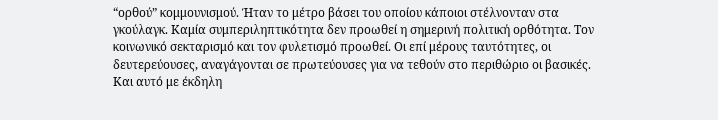“ορθού” κομμουνισμού. Ήταν το μέτρο βάσει του οποίου κάποιοι στέλνονταν στα γκούλαγκ. Καμία συμπεριληπτικότητα δεν προωθεί η σημερινή πολιτική ορθότητα. Τον κοινωνικό σεκταρισμό και τον φυλετισμό προωθεί. Οι επί μέρους ταυτότητες, οι δευτερεύουσες, αναγάγονται σε πρωτεύουσες για να τεθούν στο περιθώριο οι βασικές. Και αυτό με έκδηλη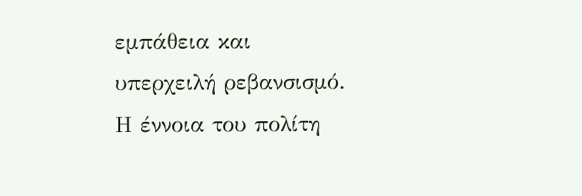εμπάθεια και υπερχειλή ρεβανσισμό. Η έννοια του πολίτη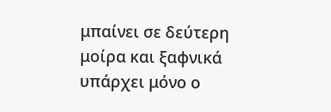μπαίνει σε δεύτερη μοίρα και ξαφνικά υπάρχει μόνο ο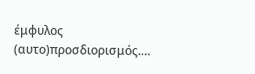έμφυλος (αυτο)προσδιορισμός.…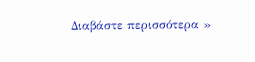Διαβάστε περισσότερα »